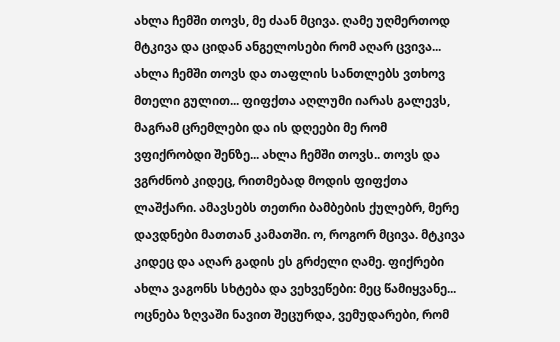ახლა ჩემში თოვს, მე ძაან მცივა. ღამე უღმერთოდ მტკივა და ციდან ანგელოსები რომ აღარ ცვივა... ახლა ჩემში თოვს და თაფლის სანთლებს ვთხოვ მთელი გულით... ფიფქთა აღლუმი იარას გალევს, მაგრამ ცრემლები და ის დღეები მე რომ ვფიქრობდი შენზე... ახლა ჩემში თოვს.. თოვს და ვგრძნობ კიდეც, რითმებად მოდის ფიფქთა ლაშქარი. ამავსებს თეთრი ბამბების ქულებრ, მერე დავდნები მათთან კამათში. ო, როგორ მცივა. მტკივა კიდეც და აღარ გადის ეს გრძელი ღამე. ფიქრები ახლა ვაგონს სხტება და ვეხვეწები: მეც წამიყვანე... ოცნება ზღვაში ნავით შეცურდა, ვემუდარები, რომ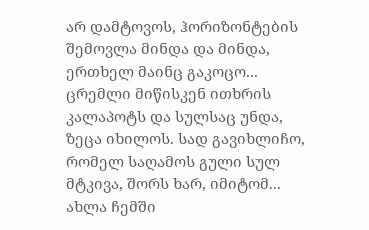არ დამტოვოს, ჰორიზონტების შემოვლა მინდა და მინდა, ერთხელ მაინც გაკოცო... ცრემლი მიწისკენ ითხრის კალაპოტს და სულსაც უნდა, ზეცა იხილოს. სად გავიხლიჩო, რომელ საღამოს გული სულ მტკივა, შორს ხარ, იმიტომ... ახლა ჩემში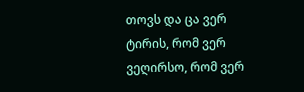თოვს და ცა ვერ ტირის, რომ ვერ ვეღირსო, რომ ვერ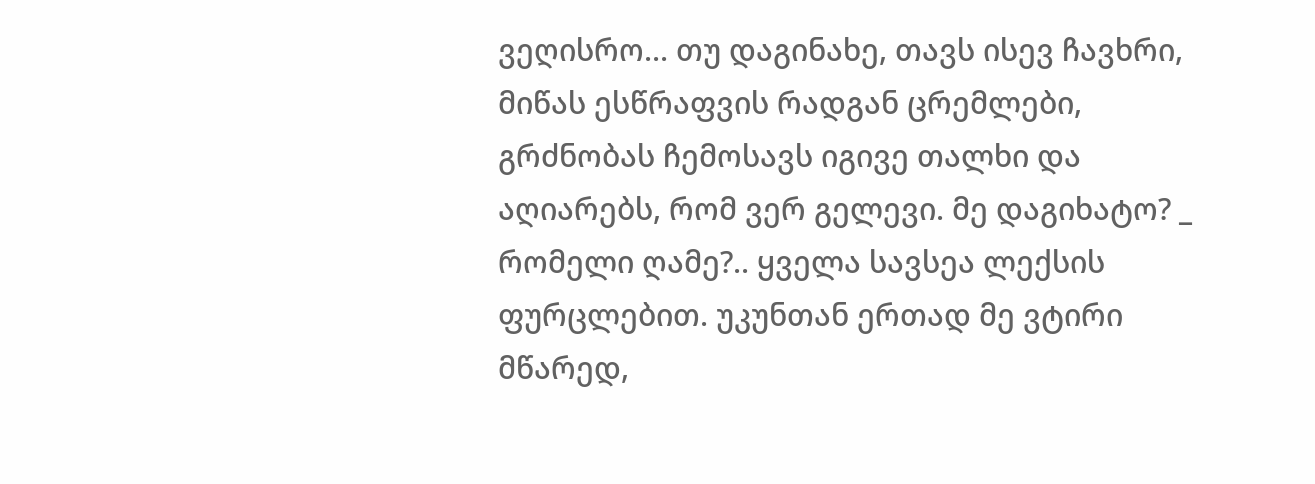ვეღისრო... თუ დაგინახე, თავს ისევ ჩავხრი, მიწას ესწრაფვის რადგან ცრემლები, გრძნობას ჩემოსავს იგივე თალხი და აღიარებს, რომ ვერ გელევი. მე დაგიხატო? _ რომელი ღამე?.. ყველა სავსეა ლექსის ფურცლებით. უკუნთან ერთად მე ვტირი მწარედ,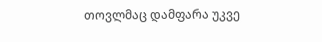თოვლმაც დამფარა უკვე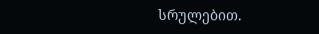სრულებით.